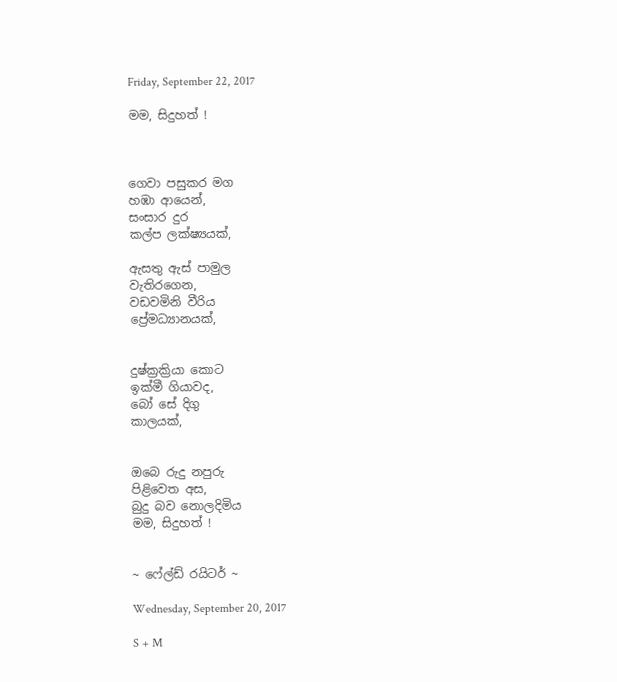Friday, September 22, 2017

මම, සිදුහත් !



ගෙවා පසුකර මග
හඹා ආයෙන්,
සංසාර දුර
කල්ප ලක්ෂ්‍යයක්,

ඇසතු ඇස් පාමුල
වැතිරගෙන,
වඩවමිනි වීරිය
ප්‍රේමධ්‍යානයක්,


දුෂ්ක්‍රක්‍රියා කොට
ඉක්මී ගියාවද,
බෝ සේ දිගු
කාලයක්,


ඔබෙ රුදු නපුරු
පිළිවෙත අස,
බුදු බව නොලදිමිය
මම, සිදුහත් !


~ ෆේල්ඩ් රයිටර් ~

Wednesday, September 20, 2017

S + M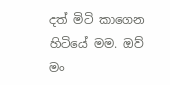දත් මිටි කාගෙන හිටියේ මම. ඔව් මං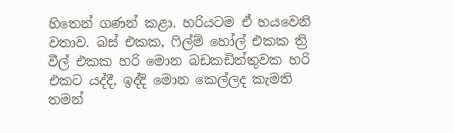හිතෙන් ගණන් කළා. හරියටම ඒ හයවෙනි වතාව. බස් එකක, ෆිල්ම් හෝල් එකක ත්‍රි වීල් එකක හරි මොන බඩකඩිත්තුවක හරි එකට යද්දී, ඉද්දි මොන කෙල්ලද කැමති තමන්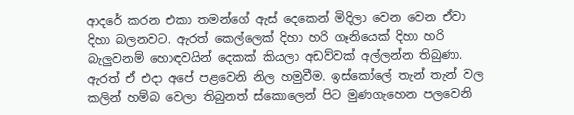ආදරේ කරන එකා තමන්ගේ ඇස් දෙකෙන් මිදිලා වෙන වෙන ඒවා දිහා බලනවට. ඇරත් කෙල්ලෙක් දිහා හරි ගෑනියෙක් දිහා හරි බැලුවනම් හොඳවයින් දෙකක් කියලා අඩව්වක් අල්ලන්න තිබුණා. ඇරත් ඒ එදා අපේ පළවෙනි නිල හමුවීම. ඉස්කෝලේ තැන් තැන් වල කලින් හම්බ වෙලා තිබුනත් ස්කොලෙන් පිට මුණගැහෙන පලවෙනි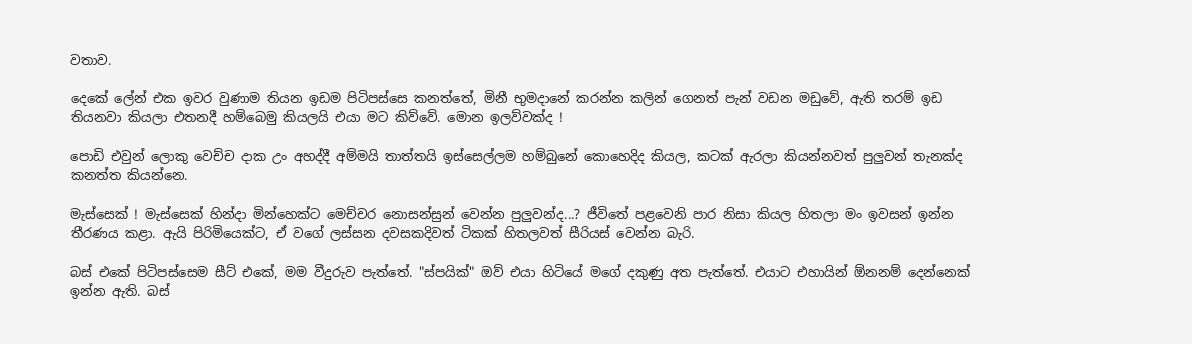වතාව.

දෙකේ ලේන් එක ඉවර වුණාම තියන ඉඩම පිටිපස්සෙ කනත්තේ, මිනී භුමදානේ කරන්න කලින් ගෙනත් පැන් වඩන මඩුවේ, ඇති තරම් ඉඩ තියනවා කියලා එතනදී හම්බෙමු කියලයි එයා මට කිව්වේ. මොන ඉලව්වක්ද !

පොඩි එවුන් ලොකු වෙච්ච දාක උං අහද්දී අම්මයි තාත්තයි ඉස්සෙල්ලම හම්බුනේ කොහෙදිද කියල, කටක් ඇරලා කියන්නවත් පුලුවන් තැනක්ද කනත්ත කියන්නෙ.

මැස්සෙක් ! මැස්සෙක් හින්දා මින්හෙක්ට මෙච්චර නොසන්සුන් වෙන්න පුලුවන්ද...? ජීවිතේ පළවෙනි පාර නිසා කියල හිතලා මං ඉවසන් ඉන්න තීරණය කළා. ඇයි පිරිමියෙක්ට, ඒ වගේ ලස්සන දවසකදිවත් ටිකක් හිතලවත් සීරියස් වෙන්න බැරි.

බස් එකේ පිටිපස්සෙම සීට් එකේ, මම වීදුරුව පැත්තේ. "ස්පයික්" ඔව් එයා හිටියේ මගේ දකුණු අත පැත්තේ. එයාට එහායින් ඕනනම් දෙන්නෙක් ඉන්න ඇති. බස්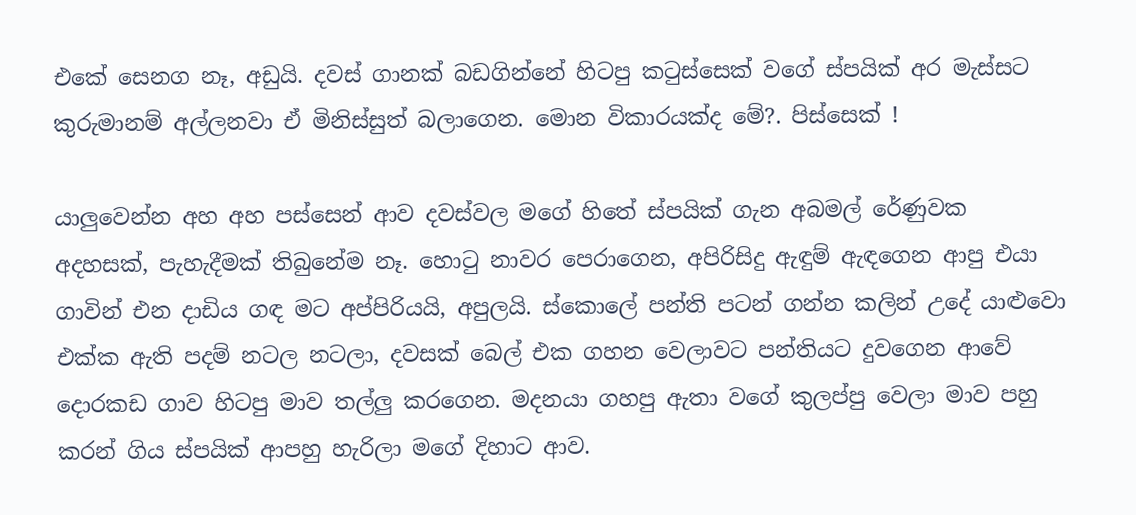එකේ සෙනග නෑ, අඩුයි. දවස් ගානක් බඩගින්නේ හිටපු කටුස්සෙක් වගේ ස්පයික් අර මැස්සට කුරුමානම් අල්ලනවා ඒ මිනිස්සුත් බලාගෙන. මොන විකාරයක්ද මේ?. පිස්සෙක් !

යාලුවෙන්න අහ අහ පස්සෙන් ආව දවස්වල මගේ හිතේ ස්පයික් ගැන අබමල් රේණුවක අදහසක්, පැහැදීමක් තිබුනේම නෑ. හොටු නාවර පෙරාගෙන, අපිරිසිදු ඇඳුම් ඇඳගෙන ආපු එයා ගාවින් එන දාඩිය ගඳ මට අප්පිරියයි, අපුලයි. ස්කොලේ පන්ති පටන් ගන්න කලින් උදේ යාළුවො එක්ක ඇති පදම් නටල නටලා, දවසක් බෙල් එක ගහන වෙලාවට පන්තියට දුවගෙන ආවේ දොරකඩ ගාව හිටපු මාව තල්ලු කරගෙන. මදනයා ගහපු ඇතා වගේ කුලප්පු වෙලා මාව පහු කරන් ගිය ස්පයික් ආපහු හැරිලා මගේ දිහාට ආව.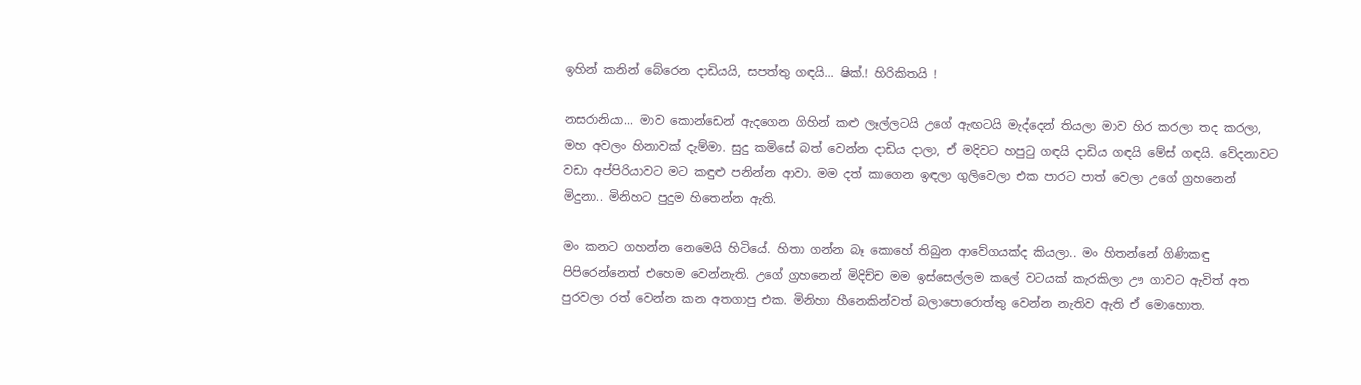ඉහින් කනින් බේරෙන දාඩියයි, සපත්තු ගඳයි... ෂික්.! හිරිකිතයි !

නසරානියා... මාව කොන්ඩෙන් ඇදගෙන ගිහින් කළු ලෑල්ලටයි උගේ ඇඟටයි මැද්දෙන් තියලා මාව හිර කරලා තද කරලා, මහ අවලං හිනාවක් දැම්මා. සුදු කමිසේ බත් වෙන්න දාඩිය දාලා, ඒ මදිවට හපුටු ගඳයි දාඩිය ගඳයි මේස් ගඳයි. වේදනාවට වඩා අප්පිරියාවට මට කඳුළු පනින්න ආවා. මම දත් කාගෙන ඉඳලා ගුලිවෙලා එක පාරට පාත් වෙලා උගේ ග්‍රහනෙන් මිදුනා.. මිනිහට පුදුම හිතෙන්න ඇති.

මං කනට ගහන්න නෙමෙයි හිටියේ. හිතා ගන්න බෑ කොහේ තිබුන ආවේගයක්ද කියලා.. මං හිතන්නේ ගිණිකඳු පිපිරෙන්නෙත් එහෙම වෙන්නැති. උගේ ග්‍රහනෙන් මිදිච්ච මම ඉස්සෙල්ලම කලේ වටයක් කැරකිලා ඌ ගාවට ඇවිත් අත පුරවලා රත් වෙන්න කන අතගාපු එක. මිනිහා හීනෙකින්වත් බලාපොරොත්තු වෙන්න නැතිව ඇති ඒ මොහොත.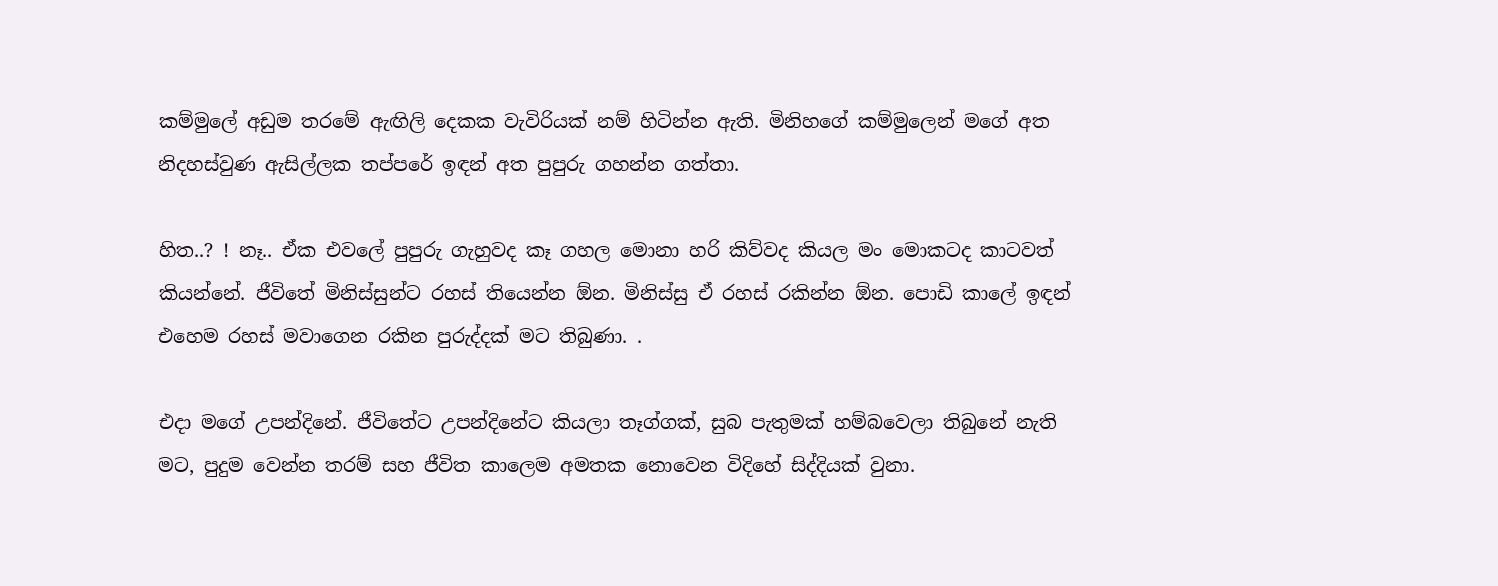කම්මුලේ අඩුම තරමේ ඇඟිලි දෙකක වැවිරියක් නම් හිටින්න ඇති. මිනිහගේ කම්මුලෙන් මගේ අත නිදහස්වුණ ඇසිල්ලක තප්පරේ ඉඳන් අත පුපුරු ගහන්න ගත්තා.

හිත..? ! නෑ.. ඒක එවලේ පුපුරු ගැහුවද කෑ ගහල මොනා හරි කිව්වද කියල මං මොකටද කාටවත් කියන්නේ. ජීවිතේ මිනිස්සුන්ට රහස් තියෙන්න ඕන. මිනිස්සු ඒ රහස් රකින්න ඕන. පොඩි කාලේ ඉඳන් එහෙම රහස් මවාගෙන රකින පුරුද්දක් මට තිබුණා. .

එදා මගේ උපන්දිනේ. ජීවිතේට උපන්දිනේට කියලා තෑග්ගක්, සුබ පැතුමක් හම්බවෙලා තිබුනේ නැති මට, පුදුම වෙන්න තරම් සහ ජීවිත කාලෙම අමතක නොවෙන විදිහේ සිද්දියක් වුනා.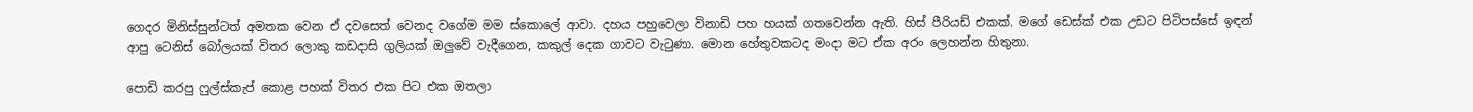ගෙදර මිනිස්සුන්ටත් අමතක වෙන ඒ දවසෙත් වෙනද වගේම මම ස්කොලේ ආවා. දහය පහුවෙලා විනාඩි පහ හයක් ගතවෙන්න ඇති. හිස් පීරියඩ් එකක්. මගේ ඩෙස්ක් එක උඩට පිටිපස්සේ ඉඳන් ආපු ටෙනිස් බෝලයක් විතර ලොකු කඩදාසි ගුලියක් ඔලුවේ වැදීගෙන, කකුල් දෙක ගාවට වැටුණා. මොන හේතුවකටද මංදා මට ඒක අරං ලෙහන්න හිතුනා.

පොඩි කරපු ෆුල්ස්කැප් කොළ පහක් විතර එක පිට එක ඔතලා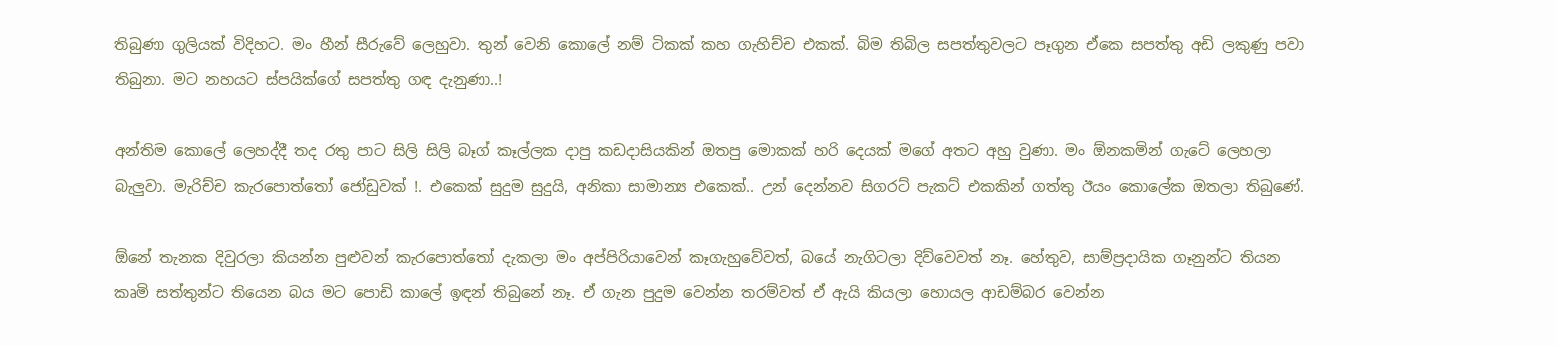තිබුණා ගුලියක් විදිහට. මං හීන් සීරුවේ ලෙහුවා. තුන් වෙනි කොලේ නම් ටිකක් කහ ගැහිච්ච එකක්. බිම තිබිල සපත්තුවලට පෑගුන ඒකෙ සපත්තු අඩි ලකුණු පවා තිබුනා. මට නහයට ස්පයික්ගේ සපත්තු ගඳ දැනුණා..!

අන්තිම කොලේ ලෙහද්දී තද රතු පාට සිලි සිලි බෑග් කෑල්ලක දාපු කඩදාසියකින් ඔතපු මොකක් හරි දෙයක් මගේ අතට අහු වුණා. මං ඕනකමින් ගැටේ ලෙහලා බැලුවා. මැරිච්ච කැරපොත්තෝ ජෝඩුවක් !. එකෙක් සුදුම සුදුයි, අනිකා සාමාන්‍ය එකෙක්.. උන් දෙන්නව සිගරට් පැකට් එකකින් ගත්තු ඊයං කොලේක ඔතලා තිබුණේ.

ඕනේ තැනක දිවුරලා කියන්න පුළුවන් කැරපොත්තෝ දැකලා මං අප්පිරියාවෙන් කෑගැහුවේවත්, බයේ නැගිටලා දිව්වෙවත් නෑ. හේතුව, සාම්ප්‍රදායික ගෑනුන්ට තියන කෘමි සත්තුන්ට තියෙන බය මට පොඩි කාලේ ඉඳන් තිබුනේ නෑ. ඒ ගැන පුදුම වෙන්න තරම්වත් ඒ ඇයි කියලා හොයල ආඩම්බර වෙන්න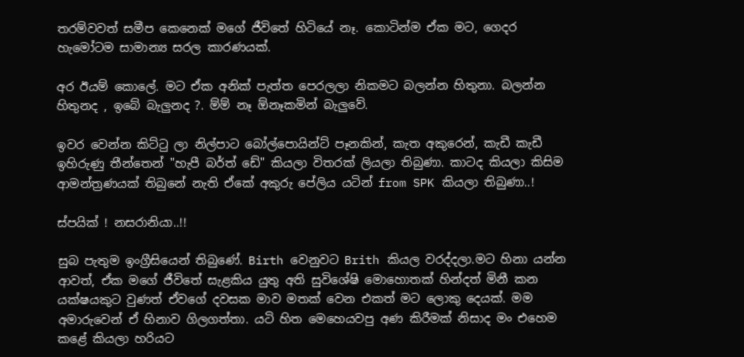තරම්වවත් සමීප කෙනෙක් මගේ ජීවිතේ හිටියේ නෑ. කොටින්ම ඒක මට, ගෙදර හැමෝටම සාමාන්‍ය සරල කාරණයක්.

අර ඊයම් කොලේ. මට ඒක අනික් පැත්ත පෙරලලා නිකමට බලන්න හිතුනා. බලන්න හිතුනද , ඉබේ බැලුනද ?. ම්ම් නෑ ඕනෑකමින් බැලුවේ.

ඉවර වෙන්න කිට්ටු ලා නිල්පාට බෝල්පොයින්ට් පෑනකින්, කැත අකුරෙන්, කැඩී කැඩී ඉහිරුණු තීන්තෙන් "හැපී බර්ත් ඩේ" කියලා විතරක් ලියලා තිබුණා. කාටද කියලා කිසිම ආමන්ත්‍රණයක් තිබුනේ නැති ඒකේ අකුරු පේලිය යටින් from SPK කියලා තිබුණා..!

ස්පයික් ! නසරානියා..!!

සුබ පැතුම ඉංග්‍රීසියෙන් තිබුණේ. Birth වෙනුවට Brith කියල වරද්දලා.මට හිනා යන්න ආවත්, ඒක මගේ ජීවිතේ සැළකිය යුතු අති සුවිශේෂි මොහොතක් හින්දත් මිනී කන යක්ෂයකුට වුණත් ඒවගේ දවසක මාව මතක් වෙන එකත් මට ලොකු දෙයක්. මම අමාරුවෙන් ඒ හිනාව ගිලගත්තා. යටි හිත මෙහෙයවපු අණ කිරීමක් නිසාද මං එහෙම කළේ කියලා හරියට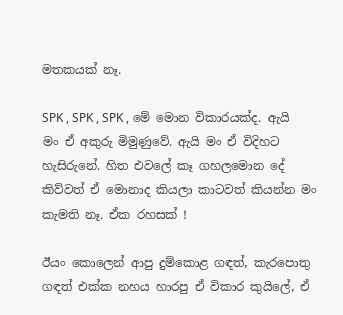මතකයක් නෑ.

SPK , SPK , SPK , මේ මොන විකාරයක්ද. ඇයි මං ඒ අකුරු මිමුණුවේ. ඇයි මං ඒ විදිහට හැසිරුනේ. හිත එවලේ කෑ ගහලමොන දේ කිව්වත් ඒ මොනාද කියලා කාටවත් කියන්න මං කැමති නෑ. ඒක රහසක් !

ඊයං කොලෙන් ආපු දුම්කොළ ගඳත්, කැරපොතු ගඳත් එක්ක නහය හාරපු ඒ විකාර කුයිලේ, ඒ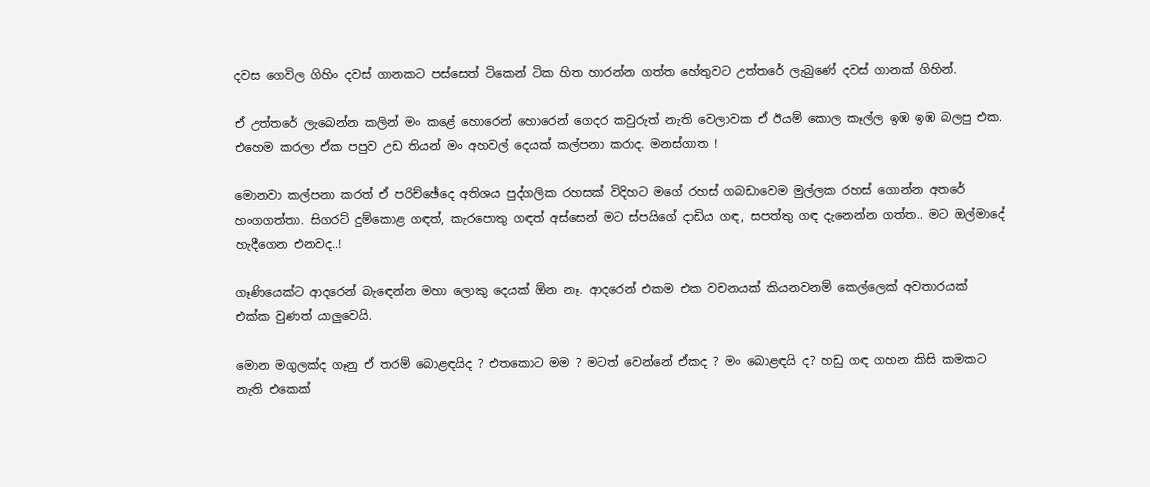දවස ගෙවිල ගිහිං දවස් ගානකට පස්සෙත් ටිකෙන් ටික හිත හාරන්න ගත්ත හේතුවට උත්තරේ ලැබුණේ දවස් ගානක් ගිහින්.

ඒ උත්තරේ ලැබෙන්න කලින් මං කළේ හොරෙන් හොරෙන් ගෙදර කවුරුත් නැති වෙලාවක ඒ ඊයම් කොල කෑල්ල ඉඹ ඉඹ බලපු එක. එහෙම කරලා ඒක පපුව උඩ තියන් මං අහවල් දෙයක් කල්පනා කරාද. මනස්ගාත !

මොනවා කල්පනා කරත් ඒ පරිච්ඡේදෙ අතිශය පුද්ගලික රහසක් විදිහට මගේ රහස් ගබඩාවෙම මුල්ලක රහස් ගොන්න අතරේ හංගගත්තා. සිගරට් දුම්කොළ ගඳත්, කැරපොතු ගඳත් අස්සෙන් මට ස්පයිගේ දාඩිය ගඳ, සපත්තු ගඳ දැනෙන්න ගත්ත.. මට ඔල්මාදේ හැදීගෙන එනවද..!

ගෑණියෙක්ට ආදරෙන් බැඳෙන්න මහා ලොකු දෙයක් ඕන නෑ. ආදරෙන් එකම එක වචනයක් කියනවනම් කෙල්ලෙක් අවතාරයක් එක්ක වුණත් යාලුවෙයි.

මොන මගුලක්ද ගෑනු ඒ තරම් බොළඳයිද ? එතකොට මම ? මටත් වෙන්නේ ඒකද ? මං බොළඳයි ද? හඩු ගඳ ගහන කිසි කමකට නැති එකෙක්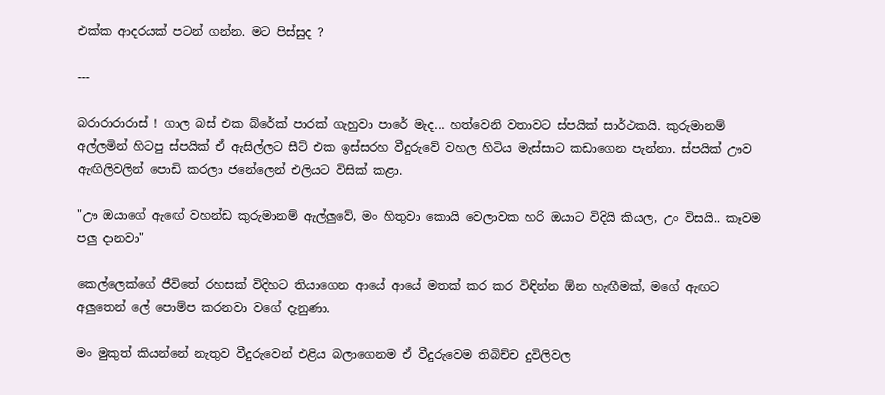එක්ක ආදරයක් පටන් ගන්න. මට පිස්සුද ?

---

බරාරාරාරාස් ! ගාල බස් එක බ්රේක් පාරක් ගැහුවා පාරේ මැද... හත්වෙනි වතාවට ස්පයික් සාර්ථකයි. කුරුමානම් අල්ලමින් හිටපු ස්පයික් ඒ ඇසිල්ලට සීට් එක ඉස්සරහ වීදුරුවේ වහල හිටිය මැස්සාට කඩාගෙන පැන්නා. ස්පයික් ඌව ඇඟිලිවලින් පොඩි කරලා ජනේලෙන් එලියට විසික් කළා.

"ඌ ඔයාගේ ඇඟේ වහන්ඩ කුරුමානම් ඇල්ලුවේ, මං හිතුවා කොයි වෙලාවක හරි ඔයාට විදියි කියල, උං විසයි.. කෑවම පලු දානවා"

කෙල්ලෙක්ගේ ජීවිතේ රහසක් විදිහට තියාගෙන ආයේ ආයේ මතක් කර කර විඳින්න ඕන හැඟීමක්, මගේ ඇඟට අලුතෙන් ලේ පොම්ප කරනවා වගේ දැනුණා.

මං මුකුත් කියන්නේ නැතුව වීදුරුවෙන් එළිය බලාගෙනම ඒ වීදුරුවෙම තිබිච්ච දුවිලිවල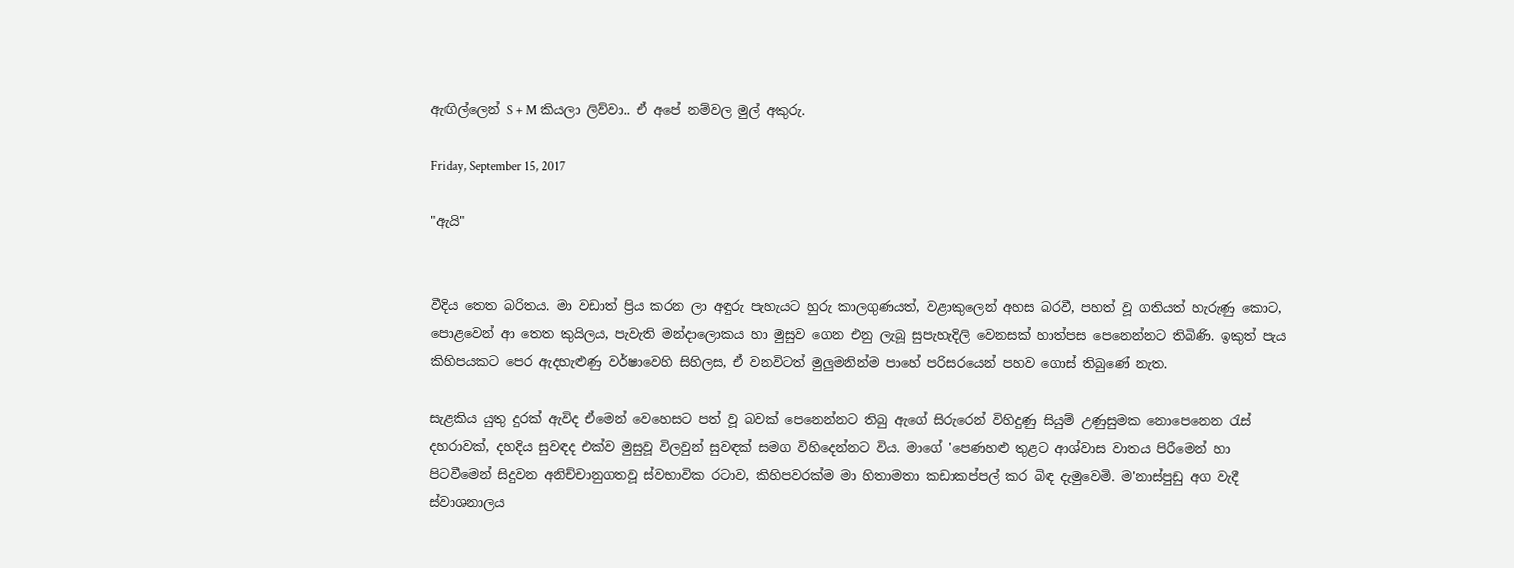ඇඟිල්ලෙන් S + M කියලා ලිව්වා.. ඒ අපේ නම්වල මුල් අකුරු.

Friday, September 15, 2017

"ඇයි"


වීදිය තෙත බරිතය. මා වඩාත් ප්‍රිය කරන ලා අඳුරු පැහැයට හුරු කාලගුණයත්, වළාකුලෙන් අහස බරවී, පහත් වූ ගතියත් හැරුණු කොට, පොළවෙන් ආ තෙත කුයිලය, පැවැති මන්දාලොකය හා මුසුව ගෙන එනු ලැබූ සුපැහැදිලි වෙනසක් හාත්පස පෙනෙන්නට තිබිණි. ඉකුත් පැය කිහිපයකට පෙර ඇදහැළුණු වර්ෂාවෙහි සිහිලස, ඒ වනවිටත් මුලුමනින්ම පාහේ පරිසරයෙන් පහව ගොස් තිබුණේ නැත.

සැළකිය යුතු දුරක් ඇවිද ඒමෙන් වෙහෙසට පත් වූ බවක් පෙනෙන්නට තිබු ඇගේ සිරුරෙන් විහිදුණු සියුම් උණුසුමක නොපෙනෙන රැස් දහරාවක්, දහදිය සුවඳද එක්ව මුසුවූ විලවුන් සුවඳක් සමග විහිදෙන්නට විය. මාගේ 'පෙණහළු තුළට ආශ්වාස වාතය පිරීමෙන් හා පිටවීමෙන් සිදුවන අනිච්චානුගතවූ ස්වභාවික රටාව, කිහිපවරක්ම මා හිතාමතා කඩාකප්පල් කර බිඳ දැමුවෙමි. ම'නාස්පුඩු අග වැදී ස්වාශනාලය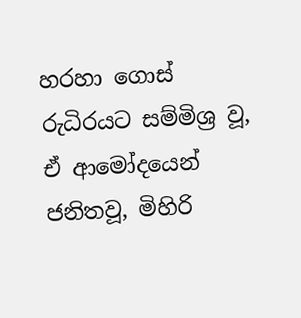හරහා ගොස් රුධිරයට සම්මිශ්‍ර වූ, ඒ ආමෝදයෙන් ජනිතවූ, මිහිරි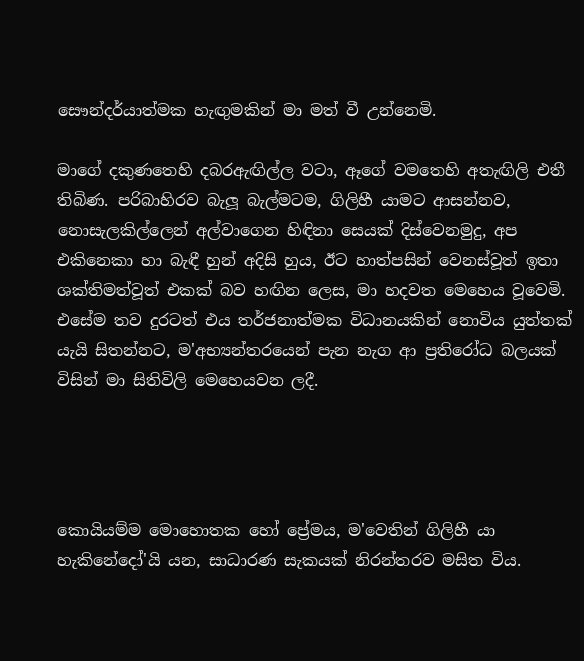සෞන්දර්යාත්මක හැඟුමකින් මා මත් වී උන්නෙමි.

මාගේ දකුණතෙහි දබරඇඟිල්ල වටා, ඈගේ වමතෙහි අතැඟිලි එතී තිබිණ. පරිබාහිරව බැලූ බැල්මටම, ගිලිහී යාමට ආසන්නව, නොසැලකිල්ලෙන් අල්වාගෙන හිඳිනා සෙයක් දිස්වෙනමුදු, අප එකිනෙකා හා බැඳී හුන් අදිසි හුය, ඊට හාත්පසින් වෙනස්වූත් ඉතා ශක්තිමත්වූත් එකක් බව හඟින ලෙස, මා හදවත මෙහෙය වූවෙමි. එසේම තව දුරටත් එය තර්ජනාත්මක විධානයකින් නොවිය යුත්තක් යැයි සිතන්නට, ම'අභ්‍යන්තරයෙන් පැන නැග ආ ප්‍රතිරෝධ බලයක් විසින් මා සිතිවිලි මෙහෙයවන ලදී.




කොයියම්ම මොහොතක හෝ ප්‍රේමය, ම'වෙතින් ගිලිහී යා හැකිනේදෝ'යි යන, සාධාරණ සැකයක් නිරන්තරව මසිත විය.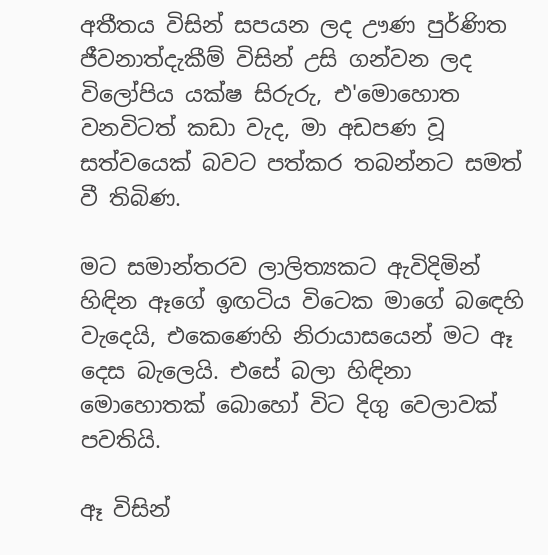අතීතය විසින් සපයන ලද ඌණ පුර්ණිත ජීවනාත්දැකීම් විසින් උසි ගන්වන ලද විලෝපිය යක්ෂ සිරුරු, එ'මොහොත වනවිටත් කඩා වැද, මා අඩපණ වූ සත්වයෙක් බවට පත්කර තබන්නට සමත් වී තිබිණ.

මට සමාන්තරව ලාලිත්‍යකට ඇවිදිමින් හිඳින ඈගේ ඉඟටිය විටෙක මාගේ බඳෙහි වැදෙයි, එකෙණෙහි නිරායාසයෙන් මට ඈ දෙස බැලෙයි. එසේ බලා හිඳිනා මොහොතක් බොහෝ විට දිගු වෙලාවක් පවතියි.

ඈ විසින්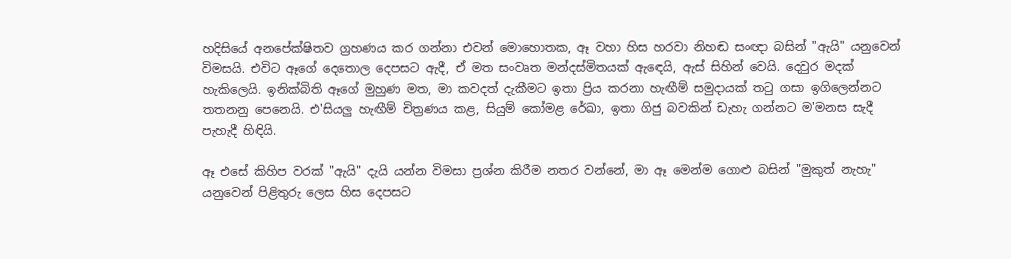හදිසියේ අනපේක්ෂිතව ග්‍රහණය කර ගන්නා එවන් මොහොතක, ඈ වහා හිස හරවා නිහඬ සංඥා බසින් "ඇයි" යනුවෙන් විමසයි. එවිට ඈගේ දෙතොල දෙපසට ඇදී, ඒ මත සංවෘත මන්දස්මිතයක් ඇඳෙයි, ඇස් සිහින් වෙයි. දෙවුර මදක් හැකිලෙයි. ඉනික්බිති ඈගේ මුහුණ මත, මා කවදත් දැකීමට ඉතා ප්‍රිය කරනා හැඟීම් සමුදායක් තටු ගසා ඉගිලෙන්නට තතනනු පෙනෙයි. එ'සියලු හැඟීම් චිත්‍රණය කළ, සියුම් කෝමළ රේඛා, ඉතා ගිජු බවකින් ඩැහැ ගන්නට ම'මනස සැදී පැහැදී හිඳියි.

ඈ එසේ කිහිප වරක් "ඇයි" දැයි යන්න විමසා ප්‍රශ්න කිරීම නතර වන්නේ, මා ඈ මෙන්ම ගොළු බසින් "මුකුත් නැහැ" යනුවෙන් පිළිතුරු ලෙස හිස දෙපසට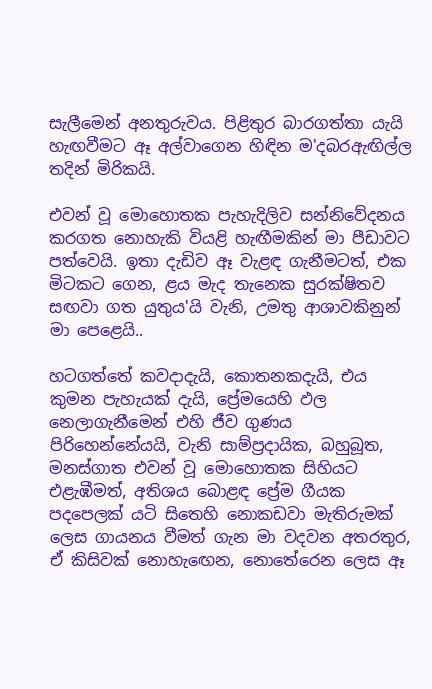සැලීමෙන් අනතුරුවය. පිළිතුර බාරගත්තා යැයි හැඟවීමට ඈ අල්වාගෙන හිඳින ම'දබරඇඟිල්ල තදින් මිරිකයි.

එවන් වූ මොහොතක පැහැදිලිව සන්නිවේදනය කරගත නොහැකි වියළි හැඟීමකින් මා පීඩාවට පත්වෙයි. ඉතා දැඩිව ඈ වැළඳ ගැනීමටත්, එක මිටකට ගෙන, ළය මැද තැනෙක සුරක්ෂිතව සඟවා ගත යුතුය'යි වැනි, උමතු ආශාවකිනුන් මා පෙළෙයි..

හටගත්තේ කවදාදැයි, කොතනකදැයි, එය කුමන පැහැයක් දැයි, ප්‍රේමයෙහි ඵල නෙලාගැනීමෙන් එහි ජීව ගුණය පිරිහෙන්නේයයි, වැනි සාම්ප්‍රදායික, බහුබූත, මනස්ගාත එවන් වූ මොහොතක සිහියට එළැඹීමත්, අතිශය බොළඳ ප්‍රේම ගීයක පදපෙලක් යටි සිතෙහි නොකඩවා මැතිරුමක් ලෙස ගායනය වීමත් ගැන මා වදවන අතරතුර, ඒ කිසිවක් නොහැඟෙන, නොතේරෙන ලෙස ඈ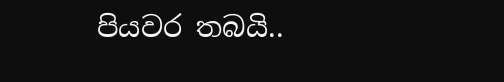පියවර තබයි..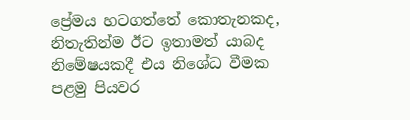ප්‍රේමය හටගත්තේ කොතැනකද, නිතැතින්ම ඊට ඉතාමත් යාබද නිමේෂයකදී එය නිශේධ වීමක පළමු පියවර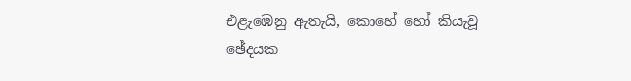එළැඹෙනු ඇතැයි, කොහේ හෝ කියැවූ ඡේදයක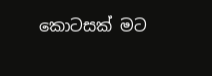කොටසක් මට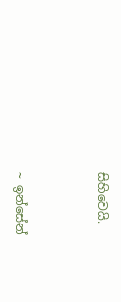සිහිවෙයි.



~ ඉන්සේන්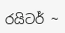රයිටර් ~